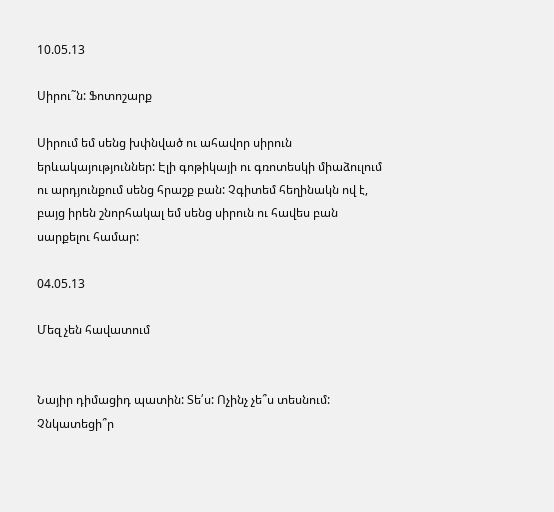10.05.13

Սիրու˜ն: Ֆոտոշարք

Սիրում եմ սենց խփնված ու ահավոր սիրուն երևակայություններ: Էլի գոթիկայի ու գռոտեսկի միաձուլում ու արդյունքում սենց հրաշք բան: Չգիտեմ հեղինակն ով է, բայց իրեն շնորհակալ եմ սենց սիրուն ու հավես բան սարքելու համար:

04.05.13

Մեզ չեն հավատում


Նայիր դիմացիդ պատին: Տե՛ս: Ոչինչ չե՞ս տեսնում: Չնկատեցի՞ր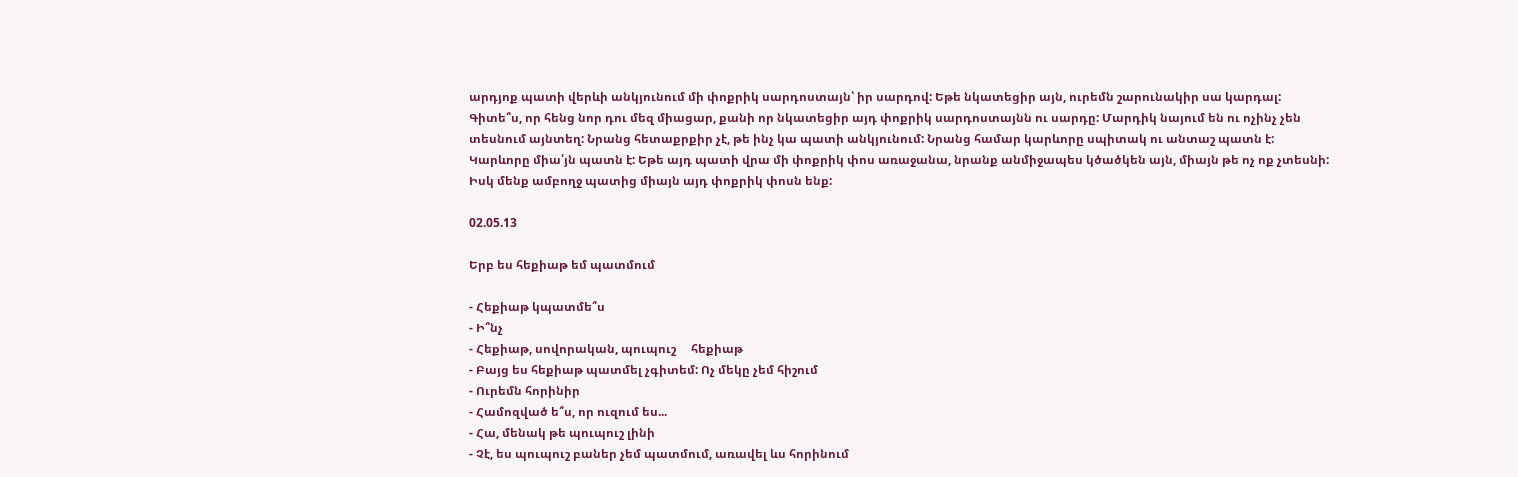արդյոք պատի վերևի անկյունում մի փոքրիկ սարդոստայն՝ իր սարդով: Եթե նկատեցիր այն, ուրեմն շարունակիր սա կարդալ: Գիտե՞ս, որ հենց նոր դու մեզ միացար, քանի որ նկատեցիր այդ փոքրիկ սարդոստայնն ու սարդը: Մարդիկ նայում են ու ոչինչ չեն տեսնում այնտեղ: Նրանց հետաքրքիր չէ, թե ինչ կա պատի անկյունում: Նրանց համար կարևորը սպիտակ ու անտաշ պատն է: Կարևորը միա՛յն պատն է: Եթե այդ պատի վրա մի փոքրիկ փոս առաջանա, նրանք անմիջապես կծածկեն այն, միայն թե ոչ ոք չտեսնի: Իսկ մենք ամբողջ պատից միայն այդ փոքրիկ փոսն ենք:

02.05.13

Երբ ես հեքիաթ եմ պատմում

- Հեքիաթ կպատմե՞ս
- Ի՞նչ
- Հեքիաթ, սովորական, պուպուշ     հեքիաթ
- Բայց ես հեքիաթ պատմել չգիտեմ: Ոչ մեկը չեմ հիշում
- Ուրեմն հորինիր
- Համոզված ե՞ս, որ ուզում ես...
- Հա, մենակ թե պուպուշ լինի
- Չէ, ես պուպուշ բաներ չեմ պատմում, առավել ևս հորինում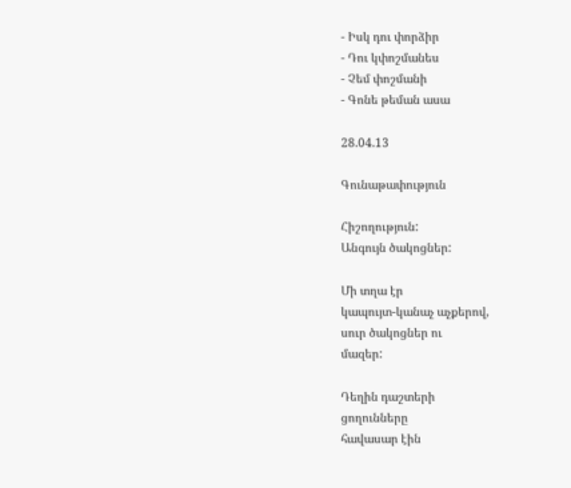- Իսկ դու փորձիր
- Դու կփոշմանես
- Չեմ փոշմանի
- Գոնե թեման ասա

28.04.13

Գունաթափություն

Հիշողություն:
Անգույն ծակոցներ:

Մի տղա էր
կապույտ-կանաչ աչքերով,
սուր ծակոցներ ու
մազեր:

Դեղին դաշտերի
ցողունները
հավասար էին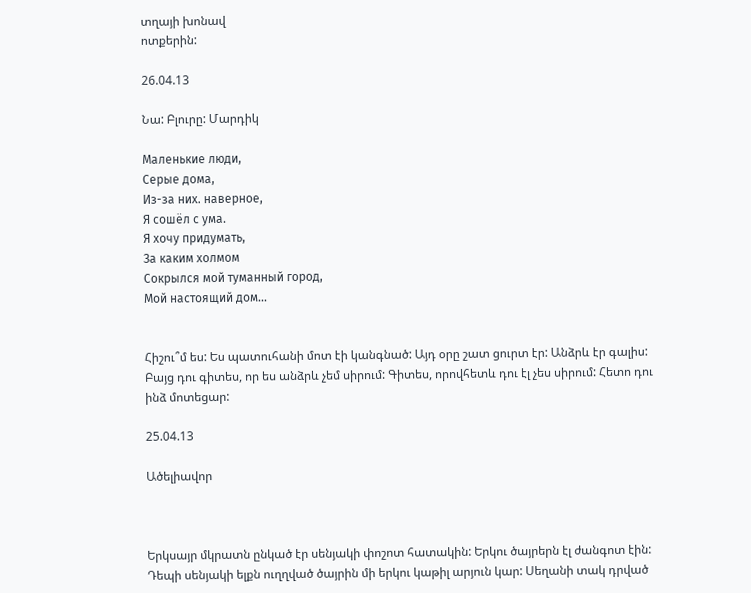տղայի խոնավ
ոտքերին:

26.04.13

Նա: Բլուրը: Մարդիկ

Маленькие люди,
Серые дома,
Из-за них. наверное,
Я сошёл с ума.
Я хочу придумать,
За каким холмом
Сокрылся мой туманный город,
Мой настоящий дом...


Հիշու՞մ ես: Ես պատուհանի մոտ էի կանգնած: Այդ օրը շատ ցուրտ էր: Անձրև էր գալիս: Բայց դու գիտես, որ ես անձրև չեմ սիրում: Գիտես, որովհետև դու էլ չես սիրում: Հետո դու ինձ մոտեցար:

25.04.13

Ածելիավոր



Երկսայր մկրատն ընկած էր սենյակի փոշոտ հատակին: Երկու ծայրերն էլ ժանգոտ էին: Դեպի սենյակի ելքն ուղղված ծայրին մի երկու կաթիլ արյուն կար: Սեղանի տակ դրված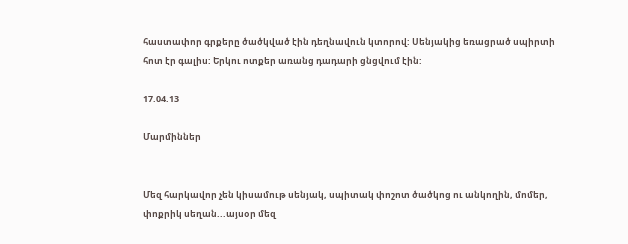հաստափոր գրքերը ծածկված էին դեղնավուն կտորով: Սենյակից եռացրած սպիրտի հոտ էր գալիս: Երկու ոտքեր առանց դադարի ցնցվում էին:

17.04.13

Մարմիններ


Մեզ հարկավոր չեն կիսամութ սենյակ, սպիտակ փոշոտ ծածկոց ու անկողին, մոմեր, փոքրիկ սեղան...այսօր մեզ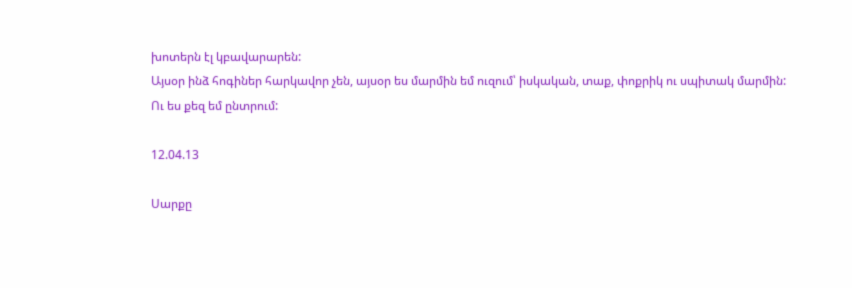խոտերն էլ կբավարարեն:
Այսօր ինձ հոգիներ հարկավոր չեն, այսօր ես մարմին եմ ուզում՝ իսկական, տաք, փոքրիկ ու սպիտակ մարմին:
Ու ես քեզ եմ ընտրում:

12.04.13

Սարքը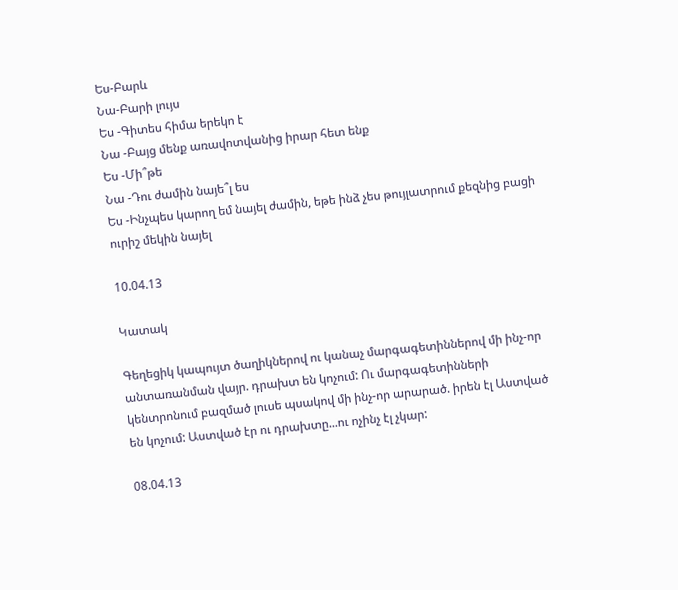Ես-Բարև
Նա-Բարի լույս
Ես -Գիտես հիմա երեկո է
Նա -Բայց մենք առավոտվանից իրար հետ ենք
Ես -Մի՞թե
Նա -Դու ժամին նայե՞լ ես
Ես -Ինչպես կարող եմ նայել ժամին, եթե ինձ չես թույլատրում քեզնից բացի ուրիշ մեկին նայել

10.04.13

Կատակ

Գեղեցիկ կապույտ ծաղիկներով ու կանաչ մարգագետիններով մի ինչ-որ անտառանման վայր. դրախտ են կոչում: Ու մարգագետինների կենտրոնում բազմած լուսե պսակով մի ինչ-որ արարած. իրեն էլ Աստված են կոչում: Աստված էր ու դրախտը...ու ոչինչ էլ չկար:

08.04.13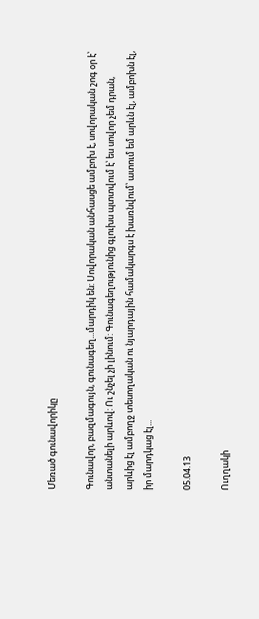Մեռած գունավորիկը

Գունավոր, բազմագույն, գունագեղ...մարդիկ են: Սովորական անհասցե ամբոխ է, սովորական շոգ օր է՝ անտանելի արևով: Ու շնչել չի լինում: Գունագեղությունից գլուխս պտտվում է՝ ես սովոր չեմ դրան, արևից էլ ամբողջ տեսողական ու նյարդային համակարգս է խառնվում՝ ատում եմ արևն էլ, ամբոխն էլ, իր մարդկաց էլ...

05.04.13

Ուղղակի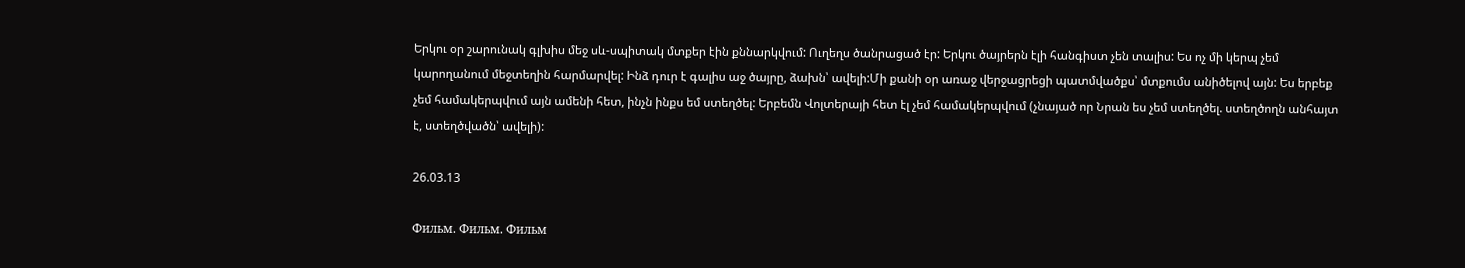Երկու օր շարունակ գլխիս մեջ սև-սպիտակ մտքեր էին քննարկվում: Ուղեղս ծանրացած էր: Երկու ծայրերն էլի հանգիստ չեն տալիս: Ես ոչ մի կերպ չեմ կարողանում մեջտեղին հարմարվել: Ինձ դուր է գալիս աջ ծայրը, ձախն՝ ավելի:Մի քանի օր առաջ վերջացրեցի պատմվածքս՝ մտքումս անիծելով այն: Ես երբեք չեմ համակերպվում այն ամենի հետ, ինչն ինքս եմ ստեղծել: Երբեմն Վոլտերայի հետ էլ չեմ համակերպվում (չնայած որ Նրան ես չեմ ստեղծել. ստեղծողն անհայտ է, ստեղծվածն՝ ավելի):

26.03.13

Фильм. Фильм. Фильм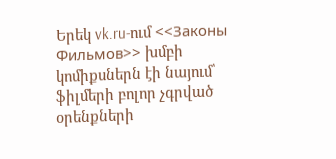Երեկ vk.ru-ում <<Законы Фильмов>> խմբի կոմիքսներն էի նայում՝ ֆիլմերի բոլոր չգրված օրենքների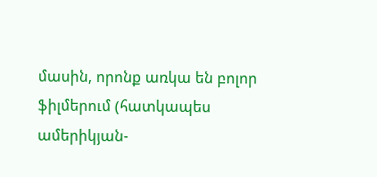մասին, որոնք առկա են բոլոր ֆիլմերում (հատկապես ամերիկյան-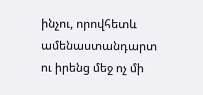ինչու, որովհետև ամենաստանդարտ ու իրենց մեջ ոչ մի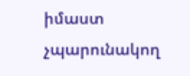իմաստ չպարունակող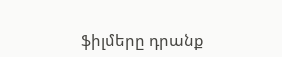ֆիլմերը դրանք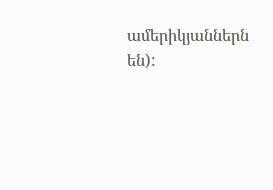ամերիկյաններն են):